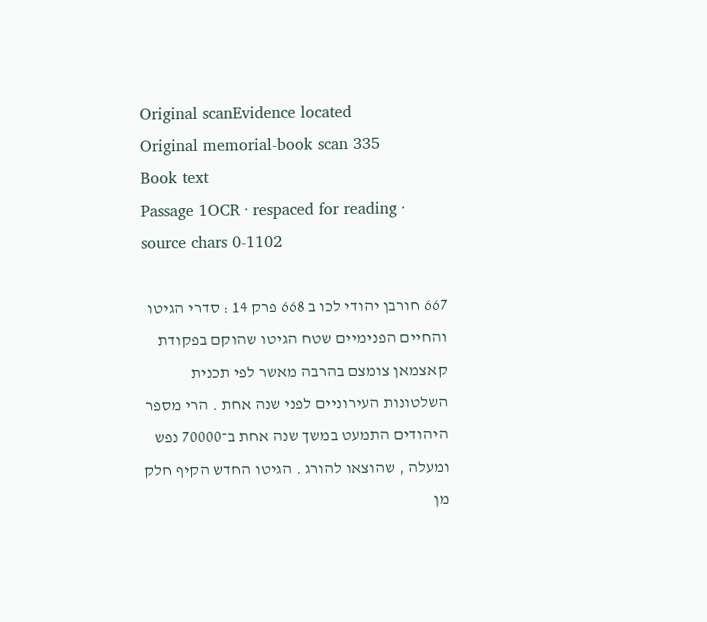Original scanEvidence located
Original memorial-book scan 335
Book text
Passage 1OCR · respaced for reading · source chars 0-1102

667 חורבן יהודי לכו ב 668 פרק 14 : סדרי הגיטו והחיים הפנימיים שטח הגיטו שהוקם בפקודת קאצמאן צומצם בהרבה מאשר לפי תכנית השלטונות העירוניים לפני שנה אחת . הרי מספר היהודים התמעט במשך שנה אחת ב־70000 נפש ומעלה , שהוצאו להורג . הגיטו החדש הקיף חלק מן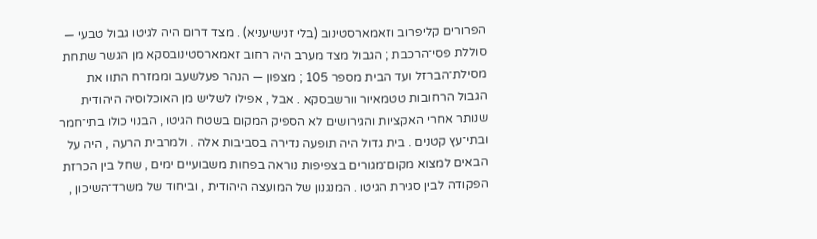הפרורים קליפרוב וזאמארסטינוב (בלי זנישיעניא) . מצד דרום היה לגיטו גבול טבעי — סוללת פסי־הרכבת ; הגבול מצד מערב היה רחוב זאמארסטינובסקא מן הגשר שתחת מסילת־הברזל ועד הבית מספר 105 ; מצפון — הנהר פעלשעב וממזרח התוו את הגבול הרחובות טטמאיור וורשבסקא . אבל , אפילו לשליש מן האוכלוסיה היהודית שנותר אחרי האקציות והגירושים לא הספיק המקום בשטח הגיטו , הבנוי כולו בתי־חמר ובתי־עץ קטנים . בית גדול היה תופעה נדירה בסביבות אלה . ולמרבית הרעה , היה על הבאים למצוא מקום־מגורים בצפיפות נוראה בפחות משבועיים ימים , שחל בין הכרזת הפקודה לבין סגירת הגיטו . המנגנון של המועצה היהודית , וביחוד של משרד־השיכון ,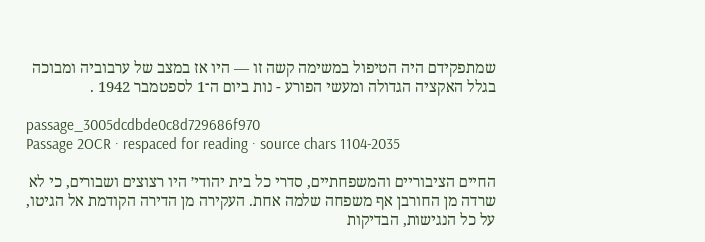שמתפקידם היה הטיפול במשימה קשה זו — היו אז במצב של ערבוביה ומבוכה בגלל האקציה הגדולה ומעשי הפורע - נות ביום ה־1 לספטמבר 1942 .

passage_3005dcdbde0c8d729686f970
Passage 2OCR · respaced for reading · source chars 1104-2035

החיים הציבוריים והמשפחתיים, סדרי כל בית יהודי׳ היו רצוצים ושבורים, כי לא שרדה מן החורבן אף משפחה שלמה אחת. העקירה מן הדירה הקודמת אל הגיטו, על כל הנגישות, הבדיקות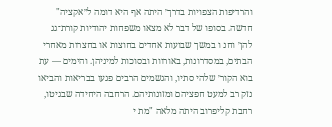והרדיפות הצפויות בדרך׳ היתה אף היא דומה ל״אקציה" חדשה. בסופו של דבר לא מצאו משפחות יהודיות קורת־גג להן׳ וחנ ו במשך שבועות אחדים בחוצות או בחצרות מאחרי הבתים, במסדרונות, באורוות ובסוכות למיניהן. והימים — עת בוא הקור׳ שלהי סתיו, והגשמים הרבים פגעו בבריאות והביאו נזק רב למעט חפציהם ומזונותיהם. הרחבה היחידה שבגיטו, רחבת קליפרוב היתה מלאה "מת י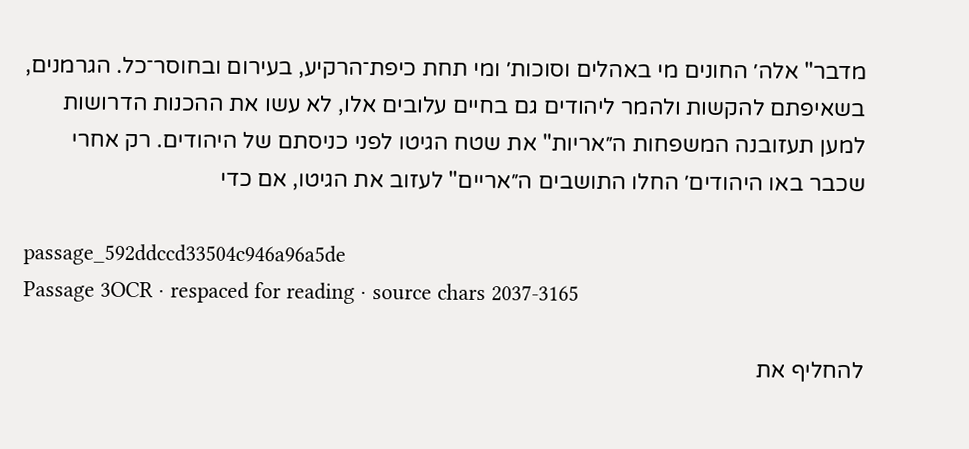מדבר" אלה׳ החונים מי באהלים וסוכות׳ ומי תחת כיפת־הרקיע, בעירום ובחוסר־כל. הגרמנים, בשאיפתם להקשות ולהמר ליהודים גם בחיים עלובים אלו, לא עשו את ההכנות הדרושות למען תעזובנה המשפחות ה״אריות" את שטח הגיטו לפני כניסתם של היהודים. רק אחרי שכבר באו היהודים׳ החלו התושבים ה״אריים" לעזוב את הגיטו, אם כדי

passage_592ddccd33504c946a96a5de
Passage 3OCR · respaced for reading · source chars 2037-3165

להחליף את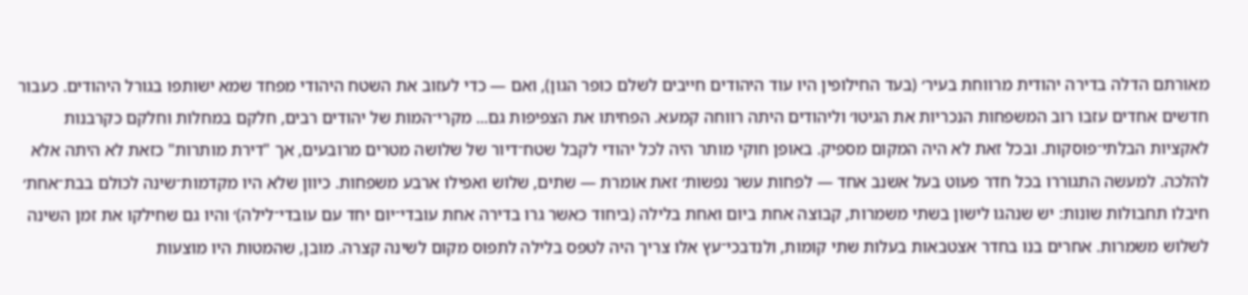מאורתם הדלה בדירה יהודית מרווחת בעיר׳ (בעד החילופין היו עוד היהודים חייבים לשלם כופר הגון), ואם — כדי לעזוב את השטח היהודי מפחד שמא ישותפו בגורל היהודים. כעבור חדשים אחדים עזבו רוב המשפחות הנכריות את הגיטו׳ וליהודים היתה רווחה קמעא. הפחיתו את הצפיפות גם... מקרי־המות של יהודים רבים, חלקם במחלות וחלקם כקרבנות לאקציות הבלתי־פוסקות. ובכל זאת לא היה המקום מספיק. באופן חוקי מותר היה לכל יהודי לקבל שטח־דיור של שלושה מטרים מרובעים, אך "דירת מותרות" כזאת לא היתה אלא להלכה. למעשה התגוררו בכל חדר פעוט בעל אשנב אחד — לפחות עשר נפשות׳ זאת אומרת — שתים, שלוש ואפילו ארבע משפחות. כיוון שלא היו מקדמות־שינה לכולם בבת־אחת׳ חיבלו תחבולות שונות: יש שנהגו לישון בשתי משמרות, קבוצה אחת ביום ואחת בלילה (ביחוד כאשר גרו בדירה אחת עובדי־יום יחד עם עובדי־לילה)׳ והיו גם שחילקו את זמן השינה לשלוש משמרות. אחרים בנו בחדר אצטבאות בעלות שתי קומות, ולנדבכי־עץ אלו צריך היה לטפס בלילה לתפוס מקום לשינה קצרה. מובן, שהמטות היו מוצעות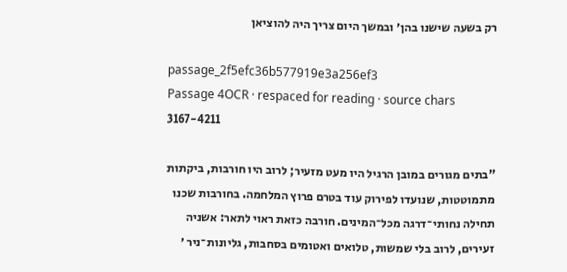רק בשעה שישנו בהן׳ ובמשך היום צריך היה להוציאן

passage_2f5efc36b577919e3a256ef3
Passage 4OCR · respaced for reading · source chars 3167-4211

"בתים מגורים במובן הרגיל היו מעט מזעיר; לרוב היו חורבות, ביקתות מתמוטטות, שנועדו לפירוק עוד בטרם פרוץ המלחמה. בחורבות שכנו תחילה נחותי־דרגה מכל־המינים. חורבה כזאת ראוי לתאר: אשניה זעירים, לרוב בלי שמשות, טלואים ואטומים בסחבות, גליונות־ניר ׳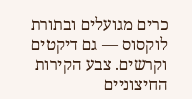כרים מגועלים ובתורת לוקסוס — גם דיקטים וקרשים. צבע הקירות החיצוניים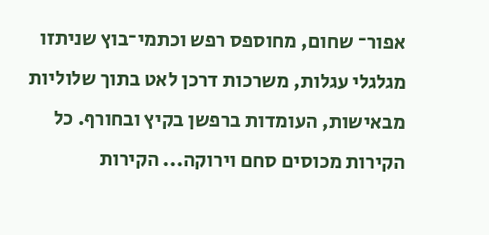אפור־ שחום, מחוספס רפש וכתמי־בוץ שניתזו מגלגלי עגלות, משרכות דרכן לאט בתוך שלוליות מבאישות, העומדות ברפשן בקיץ ובחורף. כל הקירות מכוסים סחם וירוקה... הקירות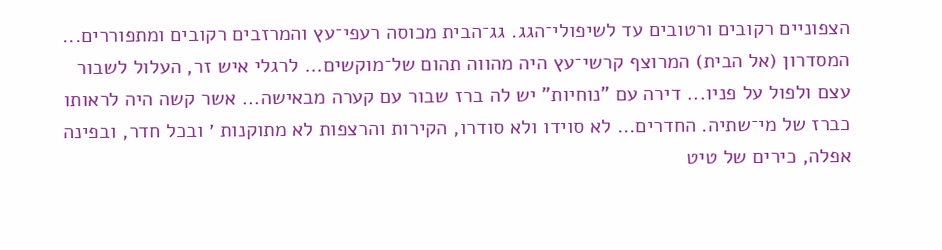הצפוניים רקובים ורטובים עד לשיפולי־הגג. גג־הבית מכוסה רעפי־עץ והמרזבים רקובים ומתפוררים... המסדרון (אל הבית) המרוצף קרשי־עץ היה מהווה תהום של־מוקשים... לרגלי איש זר, העלול לשבור עצם ולפול על פניו... דירה עם "נוחיות" יש לה ברז שבור עם קערה מבאישה... אשר קשה היה לראותו כברז של מי־שתיה. החדרים... לא סוידו ולא סודרו, הקירות והרצפות לא מתוקנות ׳ ובכל חדר, ובפינה אפלה, כירים של טיט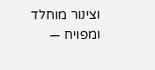וצינור מוחלד ומפויח —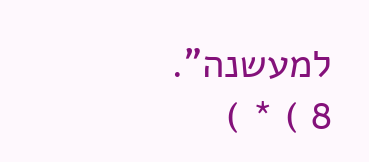למעשנה". 8 ) * )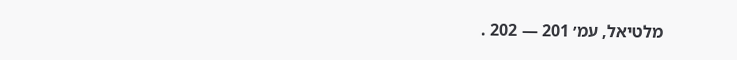מלטיאל, עמ׳ 201 — 202 .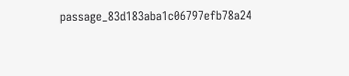passage_83d183aba1c06797efb78a24